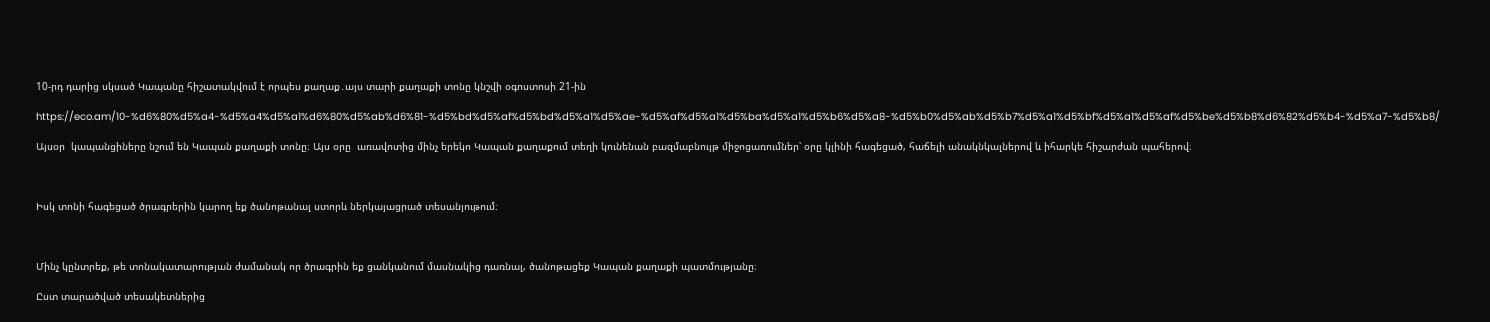10-րդ դարից սկսած Կապանը հիշատակվում է որպես քաղաք․այս տարի քաղաքի տոնը կնշվի օգոստոսի 21-ին

https://eco.am/10-%d6%80%d5%a4-%d5%a4%d5%a1%d6%80%d5%ab%d6%81-%d5%bd%d5%af%d5%bd%d5%a1%d5%ae-%d5%af%d5%a1%d5%ba%d5%a1%d5%b6%d5%a8-%d5%b0%d5%ab%d5%b7%d5%a1%d5%bf%d5%a1%d5%af%d5%be%d5%b8%d6%82%d5%b4-%d5%a7-%d5%b8/

Այսօր  կապանցիները նշում են Կապան քաղաքի տոնը։ Այս օրը  առավոտից մինչ երեկո Կապան քաղաքում տեղի կունենան բազմաբնույթ միջոցառումներ՝ օրը կլինի հագեցած, հաճելի անակնկալներով և իհարկե հիշարժան պահերով։



Իսկ տոնի հագեցած ծրագրերին կարող եք ծանոթանալ ստորև ներկայացրած տեսանյութում։



Մինչ կընտրեք, թե տոնակատարության ժամանակ որ ծրագրին եք ցանկանում մասնակից դառնալ, ծանոթացեք Կապան քաղաքի պատմությանը։

Ըստ տարածված տեսակետներից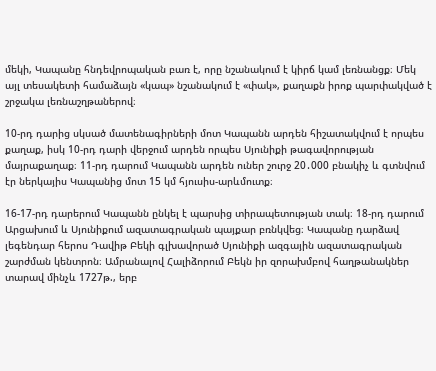մեկի, Կապանը հնդեվրոպական բառ է, որը նշանակում է կիրճ կամ լեռնանցք։ Մեկ այլ տեսակետի համաձայն «կապ» նշանակում է «փակ», քաղաքն իրոք պարփակված է շրջակա լեռնաշղթաներով։

10-րդ դարից սկսած մատենագիրների մոտ Կապանն արդեն հիշատակվում է որպես քաղաք, իսկ 10-րդ դարի վերջում արդեն որպես Սյունիքի թագավորության մայրաքաղաք։ 11-րդ դարում Կապանն արդեն ուներ շուրջ 20․000 բնակիչ և գտնվում էր ներկայիս Կապանից մոտ 15 կմ հյուսիս-արևմուտք։

16-17-րդ դարերում Կապանն ընկել է պարսից տիրապետության տակ։ 18-րդ դարում Արցախում և Սյունիքում ազատագրական պայքար բռնկվեց։ Կապանը դարձավ լեգենդար հերոս Դավիթ Բեկի գլխավորած Սյունիքի ազգային ազատագրական շարժման կենտրոն։ Ամրանալով Հալիձորում Բեկն իր զորախմբով հաղթանակներ տարավ մինչև 1727թ., երբ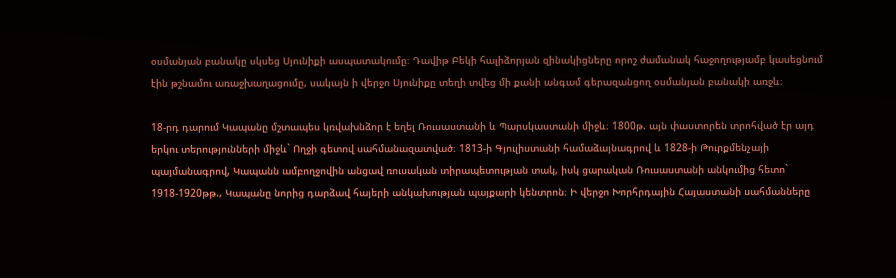օսմանյան բանակը սկսեց Սյունիքի ասպատակումը։ Դավիթ Բեկի հալիձորյան զինակիցները որոշ ժամանակ հաջողությամբ կասեցնում էին թշնամու առաջխաղացումը, սակայն ի վերջո Սյունիքը տեղի տվեց մի քանի անգամ գերազանցող օսմանյան բանակի առջև։

18-րդ դարում Կապանը մշտապես կռվախնձոր է եղել Ռուսաստանի և Պարսկաստանի միջև։ 1800թ. այն փաստորեն տրոհված էր այդ երկու տերությունների միջև` Ողջի գետով սահմանազատված։ 1813-ի Գյուլիստանի համաձայնագրով և 1828-ի Թուրքմենչայի պայմանագրով, Կապանն ամբողջովին անցավ ռուսական տիրապետության տակ, իսկ ցարական Ռուսաստանի անկումից հետո` 1918-1920թթ., Կապանը նորից դարձավ հայերի անկախության պայքարի կենտրոն։ Ի վերջո Խորհրդային Հայաստանի սահմանները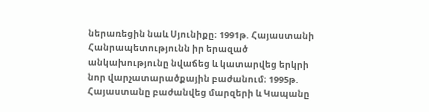ներառեցին նաև Սյունիքը։ 1991թ. Հայաստանի Հանրապետությունն իր երազած անկախությունը նվաճեց և կատարվեց երկրի նոր վարչատարածքային բաժանում։ 1995թ. Հայաստանը բաժանվեց մարզերի և Կապանը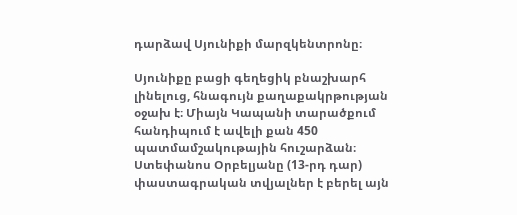դարձավ Սյունիքի մարզկենտրոնը։

Սյունիքը բացի գեղեցիկ բնաշխարհ լինելուց, հնագույն քաղաքակրթության օջախ է։ Միայն Կապանի տարածքում հանդիպում է ավելի քան 450 պատմամշակութային հուշարձան։ Ստեփանոս Օրբելյանը (13-րդ դար) փաստագրական տվյալներ է բերել այն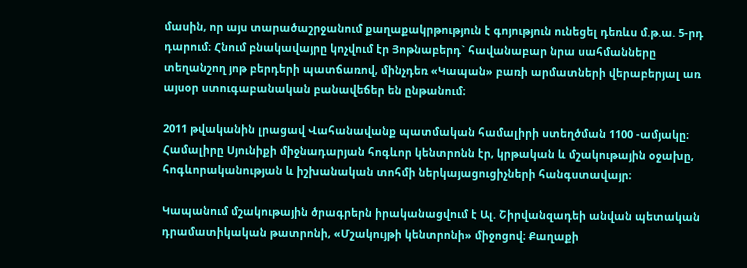մասին, որ այս տարածաշրջանում քաղաքակրթություն է գոյություն ունեցել դեռևս մ.թ.ա. 5-րդ դարում։ Հնում բնակավայրը կոչվում էր Յոթնաբերդ` հավանաբար նրա սահմանները տեղանշող յոթ բերդերի պատճառով, մինչդեռ «Կապան» բառի արմատների վերաբերյալ առ այսօր ստուգաբանական բանավեճեր են ընթանում։

2011 թվականին լրացավ Վահանավանք պատմական համալիրի ստեղծման 1100 -ամյակը։ Համալիրը Սյունիքի միջնադարյան հոգևոր կենտրոնն էր, կրթական և մշակութային օջախը, հոգևորականության և իշխանական տոհմի ներկայացուցիչների հանգստավայր։

Կապանում մշակութային ծրագրերն իրականացվում է Ալ. Շիրվանզադեի անվան պետական դրամատիկական թատրոնի, «Մշակույթի կենտրոնի» միջոցով։ Քաղաքի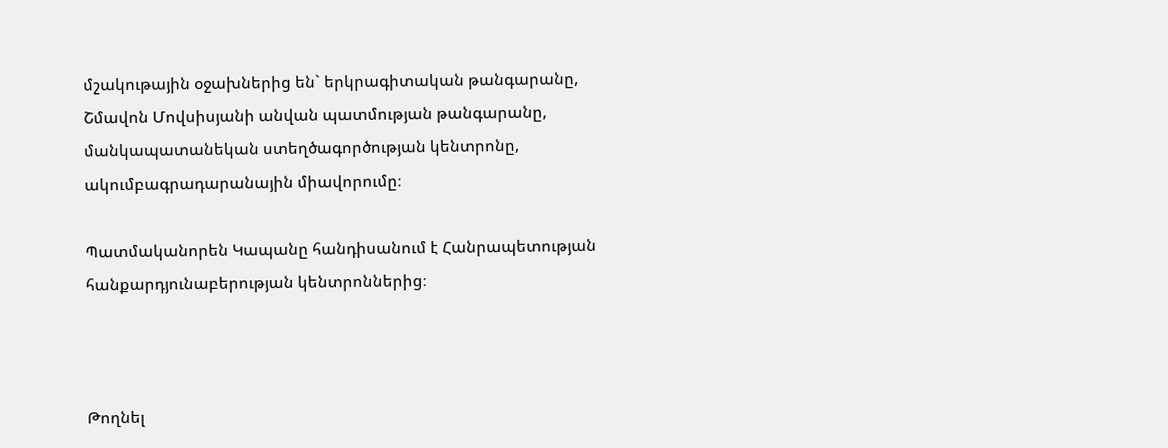մշակութային օջախներից են` երկրագիտական թանգարանը, Շմավոն Մովսիսյանի անվան պատմության թանգարանը, մանկապատանեկան ստեղծագործության կենտրոնը, ակումբագրադարանային միավորումը։

Պատմականորեն Կապանը հանդիսանում է Հանրապետության հանքարդյունաբերության կենտրոններից։



Թողնել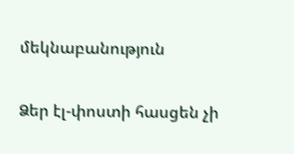մեկնաբանություն

Ձեր էլ-փոստի հասցեն չի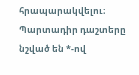հրապարակվելու։ Պարտադիր դաշտերը նշված են *-ով